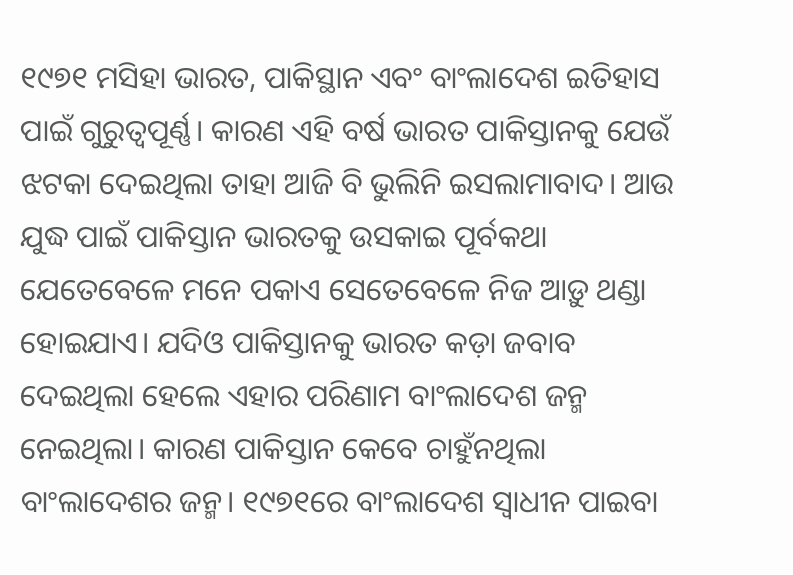୧୯୭୧ ମସିହା ଭାରତ, ପାକିସ୍ଥାନ ଏବଂ ବାଂଲାଦେଶ ଇତିହାସ ପାଇଁ ଗୁରୁତ୍ୱପୂର୍ଣ୍ଣ। କାରଣ ଏହି ବର୍ଷ ଭାରତ ପାକିସ୍ତାନକୁ ଯେଉଁ ଝଟକା ଦେଇଥିଲା ତାହା ଆଜି ବି ଭୁଲିନି ଇସଲାମାବାଦ। ଆଉ ଯୁଦ୍ଧ ପାଇଁ ପାକିସ୍ତାନ ଭାରତକୁ ଉସକାଇ ପୂର୍ବକଥା ଯେତେବେଳେ ମନେ ପକାଏ ସେତେବେଳେ ନିଜ ଆଡ଼ୁ ଥଣ୍ଡା ହୋଇଯାଏ। ଯଦିଓ ପାକିସ୍ତାନକୁ ଭାରତ କଡ଼ା ଜବାବ ଦେଇଥିଲା ହେଲେ ଏହାର ପରିଣାମ ବାଂଲାଦେଶ ଜନ୍ମ ନେଇଥିଲା। କାରଣ ପାକିସ୍ତାନ କେବେ ଚାହୁଁନଥିଲା ବାଂଲାଦେଶର ଜନ୍ମ। ୧୯୭୧ରେ ବାଂଲାଦେଶ ସ୍ୱାଧୀନ ପାଇବା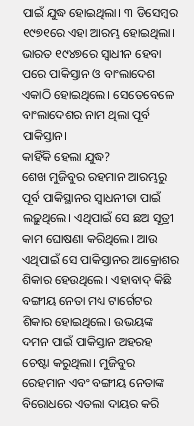ପାଇଁ ଯୁଦ୍ଧ ହୋଇଥିଲା। ୩ ଡିସେମ୍ବର ୧୯୭୧ରେ ଏହା ଆରମ୍ଭ ହୋଇଥିଲା। ଭାରତ ୧୯୪୭ରେ ସ୍ୱାଧୀନ ହେବା ପରେ ପାକିସ୍ତାନ ଓ ବାଂଲାଦେଶ ଏକାଠି ହୋଇଥିଲେ। ସେତେବେଳେ ବାଂଲାଦେଶର ନାମ ଥିଲା ପୂର୍ବ ପାକିସ୍ତାନ।
କାହିଁକି ହେଲା ଯୁଦ୍ଧ?
ଶେଖ ମୁଜିବୁର ରହମାନ ଆରମ୍ଭରୁ ପୂର୍ବ ପାକିସ୍ଥାନର ସ୍ୱାଧନୀତା ପାଇଁ ଲଢ଼ୁଥିଲେ। ଏଥିପାଇଁ ସେ ଛଅ ସୂତ୍ରୀ କାମ ଘୋଷଣା କରିଥିଲେ। ଆଉ ଏଥିପାଇଁ ସେ ପାକିସ୍ତାନର ଆକ୍ରୋଶର ଶିକାର ହେଉଥିଲେ। ଏହାବାଦ୍ କିଛି ବଙ୍ଗୀୟ ନେତା ମଧ୍ୟ ଟାର୍ଗେଟର ଶିକାର ହୋଇଥିଲେ। ଉଭୟଙ୍କ ଦମନ ପାଇଁ ପାକିସ୍ତାନ ଅହରହ ଚେଷ୍ଟା କରୁଥିଲା। ମୁଜିବୁର ରେହମାନ ଏବଂ ବଙ୍ଗୀୟ ନେତାଙ୍କ ବିରୋଧରେ ଏତଲା ଦାୟର କରି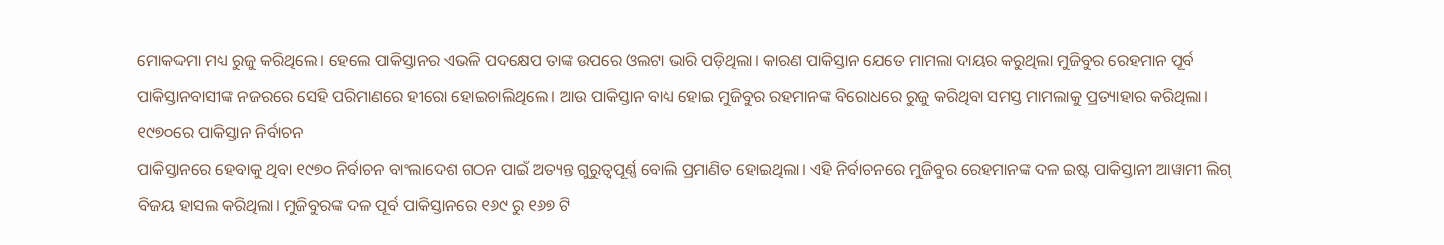ମୋକଦ୍ଦମା ମଧ୍ୟ ରୁଜୁ କରିଥିଲେ। ହେଲେ ପାକିସ୍ତାନର ଏଭଳି ପଦକ୍ଷେପ ତାଙ୍କ ଉପରେ ଓଲଟା ଭାରି ପଡ଼ିଥିଲା। କାରଣ ପାକିସ୍ତାନ ଯେତେ ମାମଲା ଦାୟର କରୁଥିଲା ମୁଜିବୁର ରେହମାନ ପୂର୍ବ ପାକିସ୍ତାନବାସୀଙ୍କ ନଜରରେ ସେହି ପରିମାଣରେ ହୀରୋ ହୋଇଚାଲିଥିଲେ। ଆଉ ପାକିସ୍ତାନ ବାଧ୍ୟ ହୋଇ ମୁଜିବୁର ରହମାନଙ୍କ ବିରୋଧରେ ରୁଜୁ କରିଥିବା ସମସ୍ତ ମାମଲାକୁ ପ୍ରତ୍ୟାହାର କରିଥିଲା।
୧୯୭୦ରେ ପାକିସ୍ତାନ ନିର୍ବାଚନ
ପାକିସ୍ତାନରେ ହେବାକୁ ଥିବା ୧୯୭୦ ନିର୍ବାଚନ ବାଂଲାଦେଶ ଗଠନ ପାଇଁ ଅତ୍ୟନ୍ତ ଗୁରୁତ୍ୱପୂର୍ଣ୍ଣ ବୋଲି ପ୍ରମାଣିତ ହୋଇଥିଲା। ଏହି ନିର୍ବାଚନରେ ମୁଜିବୁର ରେହମାନଙ୍କ ଦଳ ଇଷ୍ଟ ପାକିସ୍ତାନୀ ଆୱାମୀ ଲିଗ୍ ବିଜୟ ହାସଲ କରିଥିଲା। ମୁଜିବୁରଙ୍କ ଦଳ ପୂର୍ବ ପାକିସ୍ତାନରେ ୧୬୯ ରୁ ୧୬୭ ଟି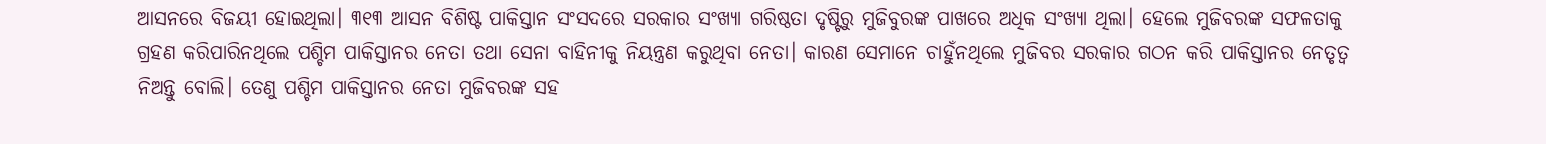ଆସନରେ ବିଜୟୀ ହୋଇଥିଲା। ୩୧୩ ଆସନ ବିଶିଷ୍ଟ ପାକିସ୍ତାନ ସଂସଦରେ ସରକାର ସଂଖ୍ୟା ଗରିଷ୍ଠତା ଦୃଷ୍ଟିରୁ ମୁଜିବୁରଙ୍କ ପାଖରେ ଅଧିକ ସଂଖ୍ୟା ଥିଲା। ହେଲେ ମୁଜିବରଙ୍କ ସଫଳତାକୁ ଗ୍ରହଣ କରିପାରିନଥିଲେ ପଶ୍ଚିମ ପାକିସ୍ତାନର ନେତା ତଥା ସେନା ବାହିନୀକୁ ନିୟନ୍ତ୍ରଣ କରୁଥିବା ନେତା। କାରଣ ସେମାନେ ଚାହୁଁନଥିଲେ ମୁଜିବର ସରକାର ଗଠନ କରି ପାକିସ୍ତାନର ନେତୃତ୍ୱ ନିଅନ୍ତୁ ବୋଲି। ତେଣୁ ପଶ୍ଚିମ ପାକିସ୍ତାନର ନେତା ମୁଜିବରଙ୍କ ସହ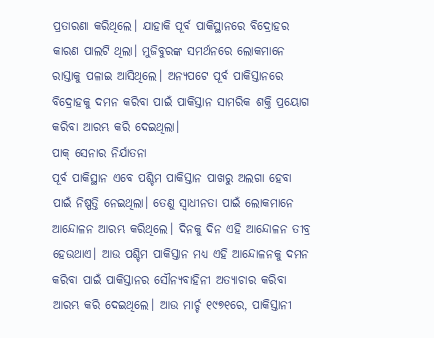ପ୍ରତାରଣା କରିଥିଲେ। ଯାହାକି ପୂର୍ବ ପାକିସ୍ଥାନରେ ବିଦ୍ରୋହର କାରଣ ପାଲଟି ଥିଲା। ମୁଜିବୁରଙ୍କ ସମର୍ଥନରେ ଲୋକମାନେ ରାସ୍ତାକୁ ପଳାଇ ଆସିଥିଲେ। ଅନ୍ୟପଟେ ପୂର୍ବ ପାକିସ୍ତାନରେ ବିଦ୍ରୋହକୁ ଦମନ କରିବା ପାଇଁ ପାକିସ୍ତାନ ସାମରିକ ଶକ୍ତି ପ୍ରୟୋଗ କରିବା ଆରମ୍ଭ କରି ଦେଇଥିଲା।
ପାକ୍ ସେନାର ନିର୍ଯାତନା
ପୂର୍ବ ପାକିସ୍ଥାନ ଏବେ ପଶ୍ଚିମ ପାକିସ୍ତାନ ପାଖରୁ ଅଲଗା ହେବା ପାଇଁ ନିଷ୍ପତ୍ତି ନେଇଥିଲା। ତେଣୁ ସ୍ୱାଧୀନତା ପାଇଁ ଲୋକମାନେ ଆନ୍ଦୋଳନ ଆରମ୍ଭ କରିଥିଲେ। ଦିନକୁ ଦିନ ଏହି ଆନ୍ଦୋଳନ ତୀବ୍ର ହେଉଥାଏ। ଆଉ ପଶ୍ଚିମ ପାକିସ୍ତାନ ମଧ୍ୟ ଏହି ଆନ୍ଦୋଳନକୁ ଦମନ କରିବା ପାଇଁ ପାକିସ୍ତାନର ସୌନ୍ୟବାହିନୀ ଅତ୍ୟାଚାର କରିବା ଆରମ୍ଭ କରି ଦେଇଥିଲେ। ଆଉ ମାର୍ଚ୍ଚ ୧୯୭୧ରେ, ପାକିସ୍ତାନୀ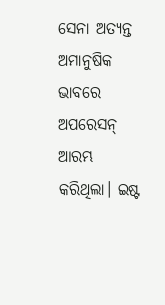ସେନା ଅତ୍ୟନ୍ତ ଅମାନୁଷିକ ଭାବରେ ଅପରେସନ୍ ଆରମ୍ଭ କରିଥିଲା। ଇଷ୍ଟ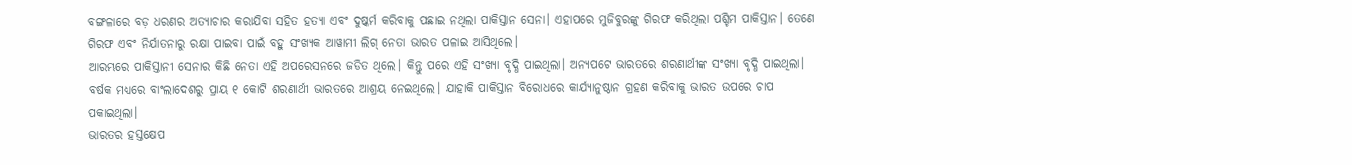ବଙ୍ଗଳାରେ ବଡ଼ ଧରଣର ଅତ୍ୟାଚାର କରାଯିବା ସହିତ ହତ୍ୟା ଏବଂ ଦୁଷ୍କର୍ମ କରିବାକୁ ପଛାଇ ନଥିଲା ପାକିସ୍ତାନ ସେନା। ଏହାପରେ ମୁଜିବୁରଙ୍କୁ ଗିରଫ କରିଥିଲା ପଶ୍ଚିମ ପାକିସ୍ତାନ। ତେଣେ ଗିରଫ ଏବଂ ନିର୍ଯାତନାରୁ ରକ୍ଷା ପାଇବା ପାଇଁ ବହୁ ସଂଖ୍ୟକ ଆୱାମୀ ଲିଗ୍ ନେତା ଭାରତ ପଳାଇ ଆସିଥିଲେ।
ଆରମ୍ଭରେ ପାକିସ୍ତାନୀ ସେନାର କିଛି ନେତା ଏହି ଅପରେସନରେ ଜଡିତ ଥିଲେ। କିନ୍ତୁ ପରେ ଏହି ସଂଖ୍ୟା ବୃଦ୍ଧି ପାଇଥିଲା। ଅନ୍ୟପଟେ ଭାରତରେ ଶରଣାର୍ଥୀଙ୍କ ସଂଖ୍ୟା ବୃଦ୍ଧି ପାଇଥିଲା। ବର୍ଷକ ମଧ୍ୟରେ ବାଂଲାଦେଶରୁ ପ୍ରାୟ ୧ କୋଟି ଶରଣାର୍ଥୀ ଭାରତରେ ଆଶ୍ରୟ ନେଇଥିଲେ। ଯାହାକି ପାକିସ୍ତାନ ବିରୋଧରେ କାର୍ଯ୍ୟାନୁଷ୍ଠାନ ଗ୍ରହଣ କରିବାକୁ ଭାରତ ଉପରେ ଚାପ ପକାଇଥିଲା।
ଭାରତର ହସ୍ତକ୍ଷେପ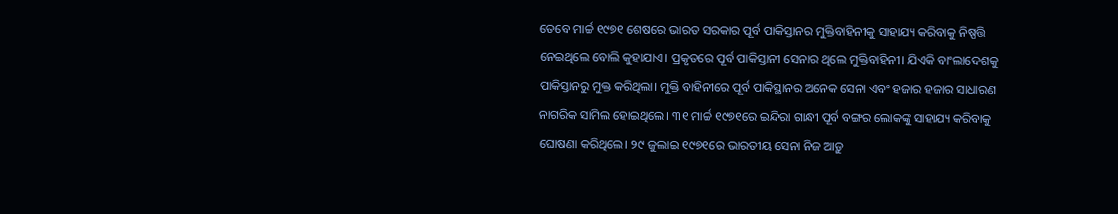ତେବେ ମାର୍ଚ୍ଚ ୧୯୭୧ ଶେଷରେ ଭାରତ ସରକାର ପୂର୍ବ ପାକିସ୍ତାନର ମୁକ୍ତିବାହିନୀକୁ ସାହାଯ୍ୟ କରିବାକୁ ନିଷ୍ପତ୍ତି ନେଇଥିଲେ ବୋଲି କୁହାଯାଏ। ପ୍ରକୃତରେ ପୂର୍ବ ପାକିସ୍ତାନୀ ସେନାର ଥିଲେ ମୁକ୍ତିବାହିନୀ। ଯିଏକି ବାଂଲାଦେଶକୁ ପାକିସ୍ତାନରୁ ମୁକ୍ତ କରିଥିଲା। ମୁକ୍ତି ବାହିନୀରେ ପୂର୍ବ ପାକିସ୍ଥାନର ଅନେକ ସେନା ଏବଂ ହଜାର ହଜାର ସାଧାରଣ ନାଗରିକ ସାମିଲ ହୋଇଥିଲେ। ୩୧ ମାର୍ଚ୍ଚ ୧୯୭୧ରେ ଇନ୍ଦିରା ଗାନ୍ଧୀ ପୂର୍ବ ବଙ୍ଗର ଲୋକଙ୍କୁ ସାହାଯ୍ୟ କରିବାକୁ ଘୋଷଣା କରିଥିଲେ। ୨୯ ଜୁଲାଇ ୧୯୭୧ରେ ଭାରତୀୟ ସେନା ନିଜ ଆଡ଼ୁ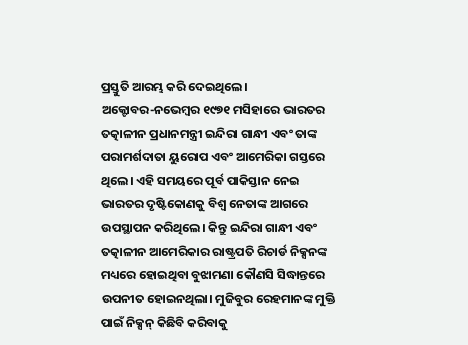ପ୍ରସ୍ତୁତି ଆରମ୍ଭ କରି ଦେଇଥିଲେ।
ଅକ୍ଟୋବର-ନଭେମ୍ବର ୧୯୭୧ ମସିହାରେ ଭାରତର ତତ୍କାଳୀନ ପ୍ରଧାନମନ୍ତ୍ରୀ ଇନ୍ଦିରା ଗାନ୍ଧୀ ଏବଂ ତାଙ୍କ ପରାମର୍ଶଦାତା ୟୁରୋପ ଏବଂ ଆମେରିକା ଗସ୍ତରେ ଥିଲେ। ଏହି ସମୟରେ ପୂର୍ବ ପାକିସ୍ତାନ ନେଇ ଭାରତର ଦୃଷ୍ଟିକୋଣକୁ ବିଶ୍ୱ ନେତାଙ୍କ ଆଗରେ ଉପସ୍ଥାପନ କରିଥିଲେ। କିନ୍ତୁ ଇନ୍ଦିରା ଗାନ୍ଧୀ ଏବଂ ତତ୍କାଳୀନ ଆମେରିକାର ରାଷ୍ଟ୍ରପତି ରିଚାର୍ଡ ନିକ୍ସନଙ୍କ ମଧ୍ୟରେ ହୋଇଥିବା ବୁଝାମଣା କୌଣସି ସିଦ୍ଧାନ୍ତରେ ଉପନୀତ ହୋଇନଥିଲା। ମୁଜିବୁର ରେହମାନଙ୍କ ମୁକ୍ତି ପାଇଁ ନିକ୍ସନ୍ କିଛିବି କରିବାକୁ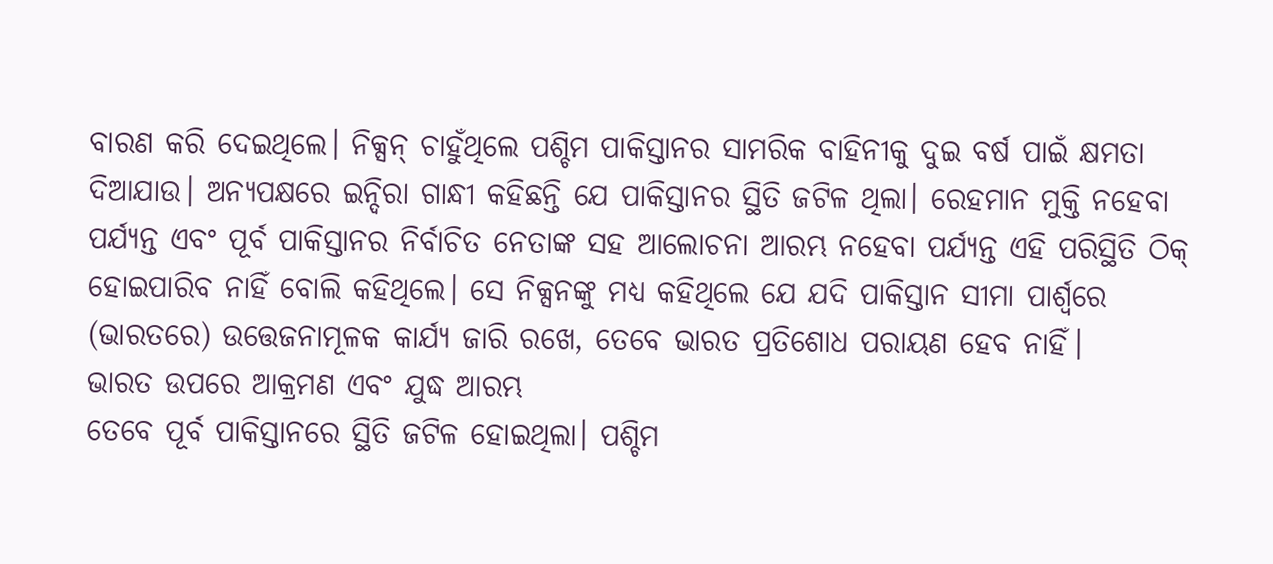ବାରଣ କରି ଦେଇଥିଲେ। ନିକ୍ସନ୍ ଚାହୁଁଥିଲେ ପଶ୍ଚିମ ପାକିସ୍ତାନର ସାମରିକ ବାହିନୀକୁ ଦୁଇ ବର୍ଷ ପାଇଁ କ୍ଷମତା ଦିଆଯାଉ। ଅନ୍ୟପକ୍ଷରେ ଇନ୍ଦିରା ଗାନ୍ଧୀ କହିଛନ୍ତି ଯେ ପାକିସ୍ତାନର ସ୍ଥିତି ଜଟିଳ ଥିଲା। ରେହମାନ ମୁକ୍ତି ନହେବା ପର୍ଯ୍ୟନ୍ତ ଏବଂ ପୂର୍ବ ପାକିସ୍ତାନର ନିର୍ବାଚିତ ନେତାଙ୍କ ସହ ଆଲୋଚନା ଆରମ୍ଭ ନହେବା ପର୍ଯ୍ୟନ୍ତ ଏହି ପରିସ୍ଥିତି ଠିକ୍ ହୋଇପାରିବ ନାହିଁ ବୋଲି କହିଥିଲେ। ସେ ନିକ୍ସନଙ୍କୁ ମଧ୍ୟ କହିଥିଲେ ଯେ ଯଦି ପାକିସ୍ତାନ ସୀମା ପାର୍ଶ୍ୱରେ (ଭାରତରେ) ଉତ୍ତେଜନାମୂଳକ କାର୍ଯ୍ୟ ଜାରି ରଖେ, ତେବେ ଭାରତ ପ୍ରତିଶୋଧ ପରାୟଣ ହେବ ନାହିଁ।
ଭାରତ ଉପରେ ଆକ୍ରମଣ ଏବଂ ଯୁଦ୍ଧ ଆରମ୍ଭ
ତେବେ ପୂର୍ବ ପାକିସ୍ତାନରେ ସ୍ଥିତି ଜଟିଳ ହୋଇଥିଲା। ପଶ୍ଚିମ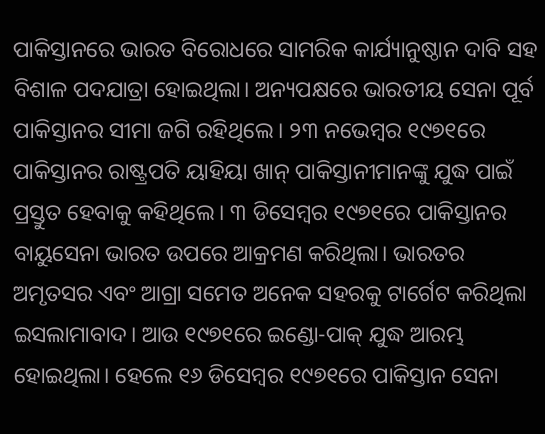ପାକିସ୍ତାନରେ ଭାରତ ବିରୋଧରେ ସାମରିକ କାର୍ଯ୍ୟାନୁଷ୍ଠାନ ଦାବି ସହ ବିଶାଳ ପଦଯାତ୍ରା ହୋଇଥିଲା। ଅନ୍ୟପକ୍ଷରେ ଭାରତୀୟ ସେନା ପୂର୍ବ ପାକିସ୍ତାନର ସୀମା ଜଗି ରହିଥିଲେ। ୨୩ ନଭେମ୍ବର ୧୯୭୧ରେ ପାକିସ୍ତାନର ରାଷ୍ଟ୍ରପତି ୟାହିୟା ଖାନ୍ ପାକିସ୍ତାନୀମାନଙ୍କୁ ଯୁଦ୍ଧ ପାଇଁ ପ୍ରସ୍ତୁତ ହେବାକୁ କହିଥିଲେ। ୩ ଡିସେମ୍ବର ୧୯୭୧ରେ ପାକିସ୍ତାନର ବାୟୁସେନା ଭାରତ ଉପରେ ଆକ୍ରମଣ କରିଥିଲା। ଭାରତର ଅମୃତସର ଏବଂ ଆଗ୍ରା ସମେତ ଅନେକ ସହରକୁ ଟାର୍ଗେଟ କରିଥିଲା ଇସଲାମାବାଦ। ଆଉ ୧୯୭୧ରେ ଇଣ୍ଡୋ-ପାକ୍ ଯୁଦ୍ଧ ଆରମ୍ଭ ହୋଇଥିଲା। ହେଲେ ୧୬ ଡିସେମ୍ବର ୧୯୭୧ରେ ପାକିସ୍ତାନ ସେନା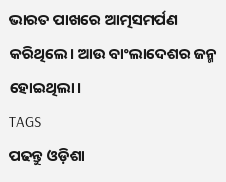ଭାରତ ପାଖରେ ଆତ୍ମସମର୍ପଣ କରିଥିଲେ। ଆଉ ବାଂଲାଦେଶର ଜନ୍ମ ହୋଇଥିଲା।
TAGS
ପଢନ୍ତୁ ଓଡ଼ିଶା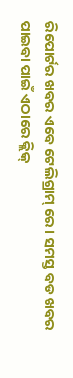ରିପୋର୍ଟର ଖବର ଏବେ ଟେଲିଗ୍ରାମ୍ ରେ। ସମସ୍ତ ବଡ ଖବର ପାଇବା ପାଇଁ ଏଠାରେ କ୍ଲିକ୍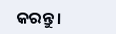କରନ୍ତୁ।